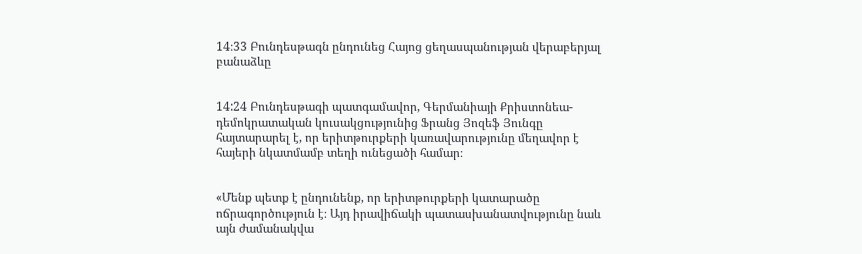14։33 Բունդեսթագն ընդունեց Հայոց ցեղասպանության վերաբերյալ բանաձևը


14:24 Բունդեսթագի պատգամավոր, Գերմանիայի Քրիստոնեա-դեմոկրատական կուսակցությունից Ֆրանց Յոզեֆ Յունգը հայտարարել է, որ երիտթուրքերի կառավարությունը մեղավոր է հայերի նկատմամբ տեղի ունեցածի համար։


«Մենք պետք է ընդունենք, որ երիտթուրքերի կատարածը ոճրագործություն է։ Այդ իրավիճակի պատասխանատվությունը նաև այն ժամանակվա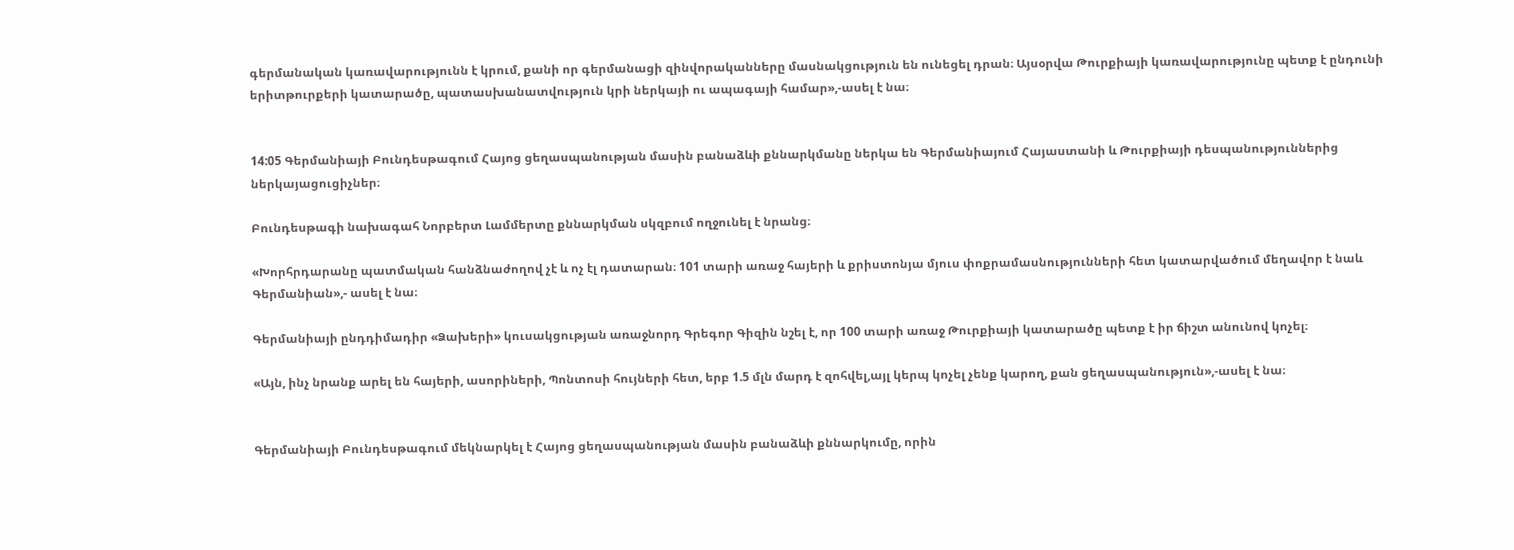գերմանական կառավարությունն է կրում, քանի որ գերմանացի զինվորականները մասնակցություն են ունեցել դրան։ Այսօրվա Թուրքիայի կառավարությունը պետք է ընդունի երիտթուրքերի կատարածը, պատասխանատվություն կրի ներկայի ու ապագայի համար»,-ասել է նա։


14:05 Գերմանիայի Բունդեսթագում Հայոց ցեղասպանության մասին բանաձևի քննարկմանը ներկա են Գերմանիայում Հայաստանի և Թուրքիայի դեսպանություններից ներկայացուցիչներ։

Բունդեսթագի նախագահ Նորբերտ Լամմերտը քննարկման սկզբում ողջունել է նրանց։

«Խորհրդարանը պատմական հանձնաժողով չէ և ոչ էլ դատարան։ 101 տարի առաջ հայերի և քրիստոնյա մյուս փոքրամասնությունների հետ կատարվածում մեղավոր է նաև Գերմանիան»,- ասել է նա։

Գերմանիայի ընդդիմադիր «Ձախերի» կուսակցության առաջնորդ Գրեգոր Գիզին նշել է, որ 100 տարի առաջ Թուրքիայի կատարածը պետք է իր ճիշտ անունով կոչել։

«Այն, ինչ նրանք արել են հայերի, ասորիների, Պոնտոսի հույների հետ, երբ 1.5 մլն մարդ է զոհվել,այլ կերպ կոչել չենք կարող, քան ցեղասպանություն»,-ասել է նա։


Գերմանիայի Բունդեսթագում մեկնարկել է Հայոց ցեղասպանության մասին բանաձևի քննարկումը, որին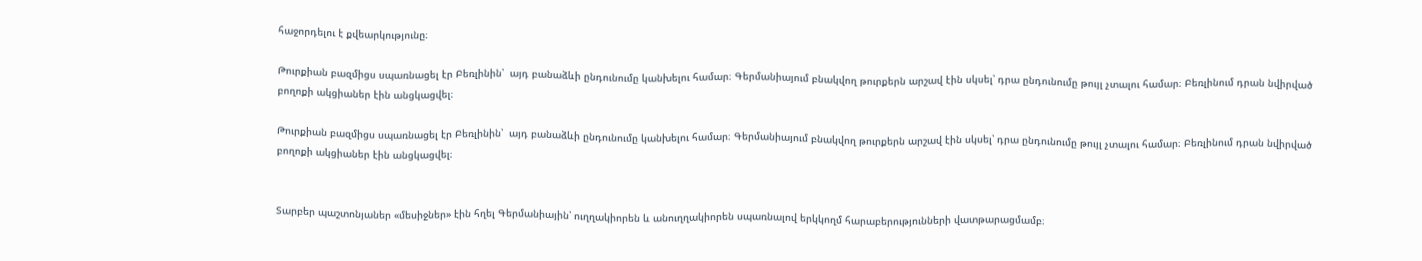հաջորդելու է քվեարկությունը։

Թուրքիան բազմիցս սպառնացել էր Բեռլինին՝  այդ բանաձևի ընդունումը կանխելու համար։ Գերմանիայում բնակվող թուրքերն արշավ էին սկսել՝ դրա ընդունումը թույլ չտալու համար։ Բեռլինում դրան նվիրված բողոքի ակցիաներ էին անցկացվել։

Թուրքիան բազմիցս սպառնացել էր Բեռլինին՝  այդ բանաձևի ընդունումը կանխելու համար։ Գերմանիայում բնակվող թուրքերն արշավ էին սկսել՝ դրա ընդունումը թույլ չտալու համար։ Բեռլինում դրան նվիրված բողոքի ակցիաներ էին անցկացվել։


Տարբեր պաշտոնյաներ «մեսիջներ» էին հղել Գերմանիային՝ ուղղակիորեն և անուղղակիորեն սպառնալով երկկողմ հարաբերությունների վատթարացմամբ։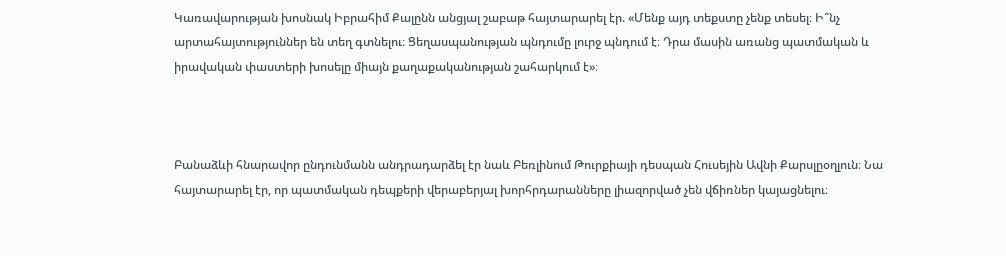Կառավարության խոսնակ Իբրահիմ Քալընն անցյալ շաբաթ հայտարարել էր. «Մենք այդ տեքստը չենք տեսել։ Ի՞նչ արտահայտություններ են տեղ գտնելու։ Ցեղասպանության պնդումը լուրջ պնդում է։ Դրա մասին առանց պատմական և իրավական փաստերի խոսելը միայն քաղաքականության շահարկում է»։



Բանաձևի հնարավոր ընդունմանն անդրադարձել էր նաև Բեռլինում Թուրքիայի դեսպան Հուսեյին Ավնի Քարսլըօղլուն։ Նա հայտարարել էր, որ պատմական դեպքերի վերաբերյալ խորհրդարանները լիազորված չեն վճիռներ կայացնելու։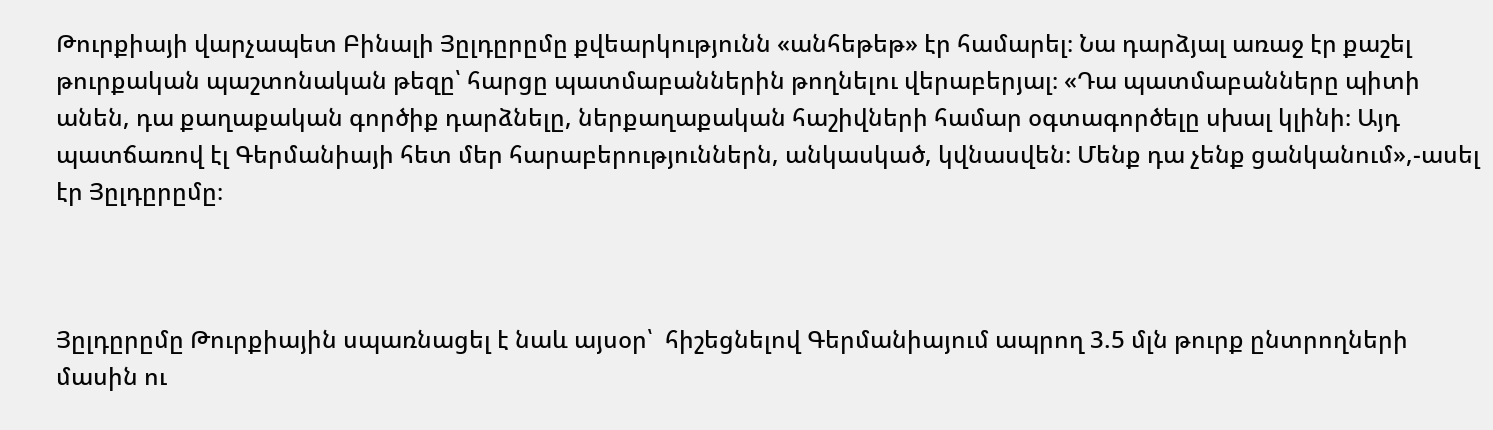Թուրքիայի վարչապետ Բինալի Յըլդըրըմը քվեարկությունն «անհեթեթ» էր համարել։ Նա դարձյալ առաջ էր քաշել թուրքական պաշտոնական թեզը՝ հարցը պատմաբաններին թողնելու վերաբերյալ։ «Դա պատմաբանները պիտի անեն, դա քաղաքական գործիք դարձնելը, ներքաղաքական հաշիվների համար օգտագործելը սխալ կլինի։ Այդ պատճառով էլ Գերմանիայի հետ մեր հարաբերություններն, անկասկած, կվնասվեն։ Մենք դա չենք ցանկանում»,-ասել էր Յըլդըրըմը։



Յըլդըրըմը Թուրքիային սպառնացել է նաև այսօր՝  հիշեցնելով Գերմանիայում ապրող 3.5 մլն թուրք ընտրողների մասին ու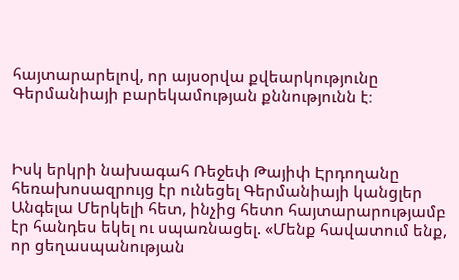հայտարարելով, որ այսօրվա քվեարկությունը Գերմանիայի բարեկամության քննությունն է։



Իսկ երկրի նախագահ Ռեջեփ Թայիփ Էրդողանը հեռախոսազրույց էր ունեցել Գերմանիայի կանցլեր Անգելա Մերկելի հետ, ինչից հետո հայտարարությամբ էր հանդես եկել ու սպառնացել. «Մենք հավատում ենք, որ ցեղասպանության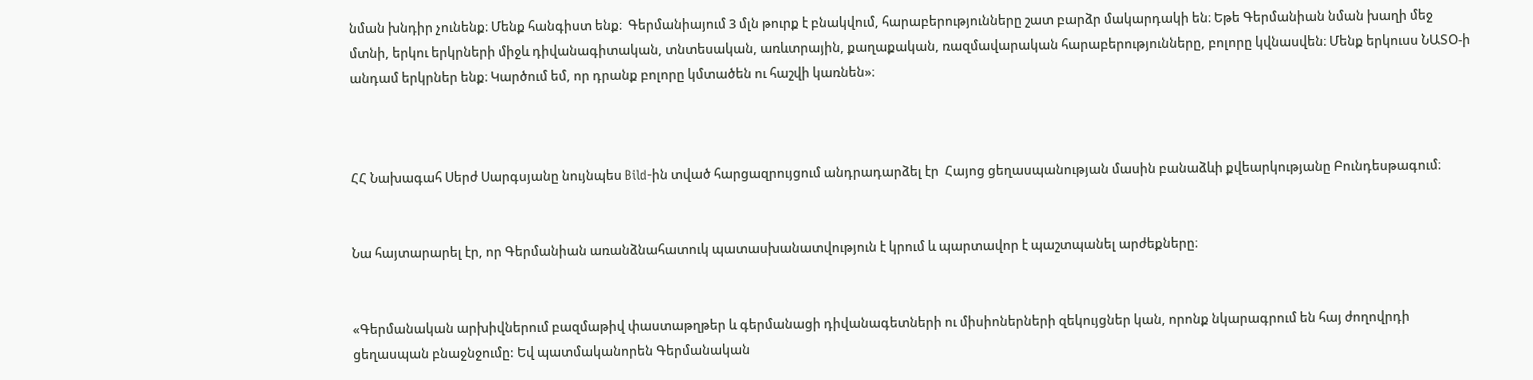նման խնդիր չունենք։ Մենք հանգիստ ենք։  Գերմանիայում 3 մլն թուրք է բնակվում, հարաբերությունները շատ բարձր մակարդակի են։ Եթե Գերմանիան նման խաղի մեջ մտնի, երկու երկրների միջև դիվանագիտական, տնտեսական, առևտրային, քաղաքական, ռազմավարական հարաբերությունները, բոլորը կվնասվեն։ Մենք երկուսս ՆԱՏՕ-ի անդամ երկրներ ենք։ Կարծում եմ, որ դրանք բոլորը կմտածեն ու հաշվի կառնեն»։



ՀՀ Նախագահ Սերժ Սարգսյանը նույնպես Bild-ին տված հարցազրույցում անդրադարձել էր  Հայոց ցեղասպանության մասին բանաձևի քվեարկությանը Բունդեսթագում։


Նա հայտարարել էր, որ Գերմանիան առանձնահատուկ պատասխանատվություն է կրում և պարտավոր է պաշտպանել արժեքները։


«Գերմանական արխիվներում բազմաթիվ փաստաթղթեր և գերմանացի դիվանագետների ու միսիոներների զեկույցներ կան, որոնք նկարագրում են հայ ժողովրդի ցեղասպան բնաջնջումը: Եվ պատմականորեն Գերմանական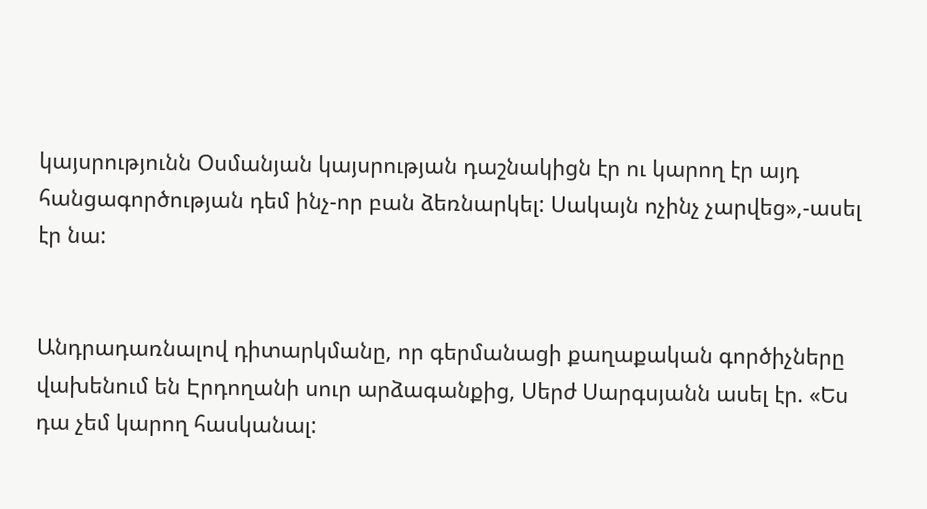կայսրությունն Օսմանյան կայսրության դաշնակիցն էր ու կարող էր այդ հանցագործության դեմ ինչ-որ բան ձեռնարկել: Սակայն ոչինչ չարվեց»,-ասել էր նա:


Անդրադառնալով դիտարկմանը, որ գերմանացի քաղաքական գործիչները վախենում են Էրդողանի սուր արձագանքից, Սերժ Սարգսյանն ասել էր. «Ես դա չեմ կարող հասկանալ: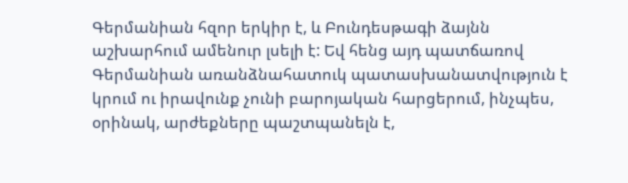Գերմանիան հզոր երկիր է, և Բունդեսթագի ձայնն աշխարհում ամենուր լսելի է: Եվ հենց այդ պատճառով Գերմանիան առանձնահատուկ պատասխանատվություն է կրում ու իրավունք չունի բարոյական հարցերում, ինչպես, օրինակ, արժեքները պաշտպանելն է,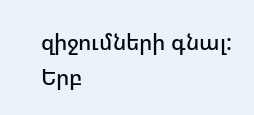զիջումների գնալ: Երբ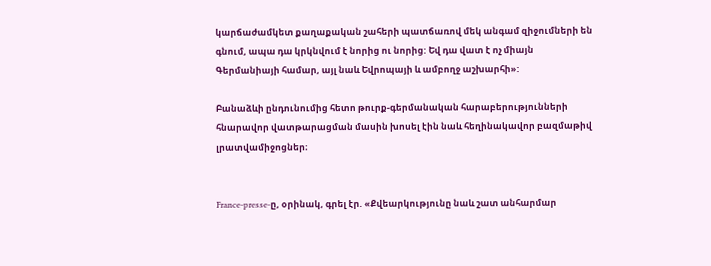կարճաժամկետ քաղաքական շահերի պատճառով մեկ անգամ զիջումների են գնում, ապա դա կրկնվում է նորից ու նորից: Եվ դա վատ է ոչ միայն Գերմանիայի համար, այլ նաև Եվրոպայի և ամբողջ աշխարհի»:

Բանաձևի ընդունումից հետո թուրք-գերմանական հարաբերությունների հնարավոր վատթարացման մասին խոսել էին նաև հեղինակավոր բազմաթիվ լրատվամիջոցներ։


France-presse-ը, օրինակ, գրել էր. «Քվեարկությունը նաև շատ անհարմար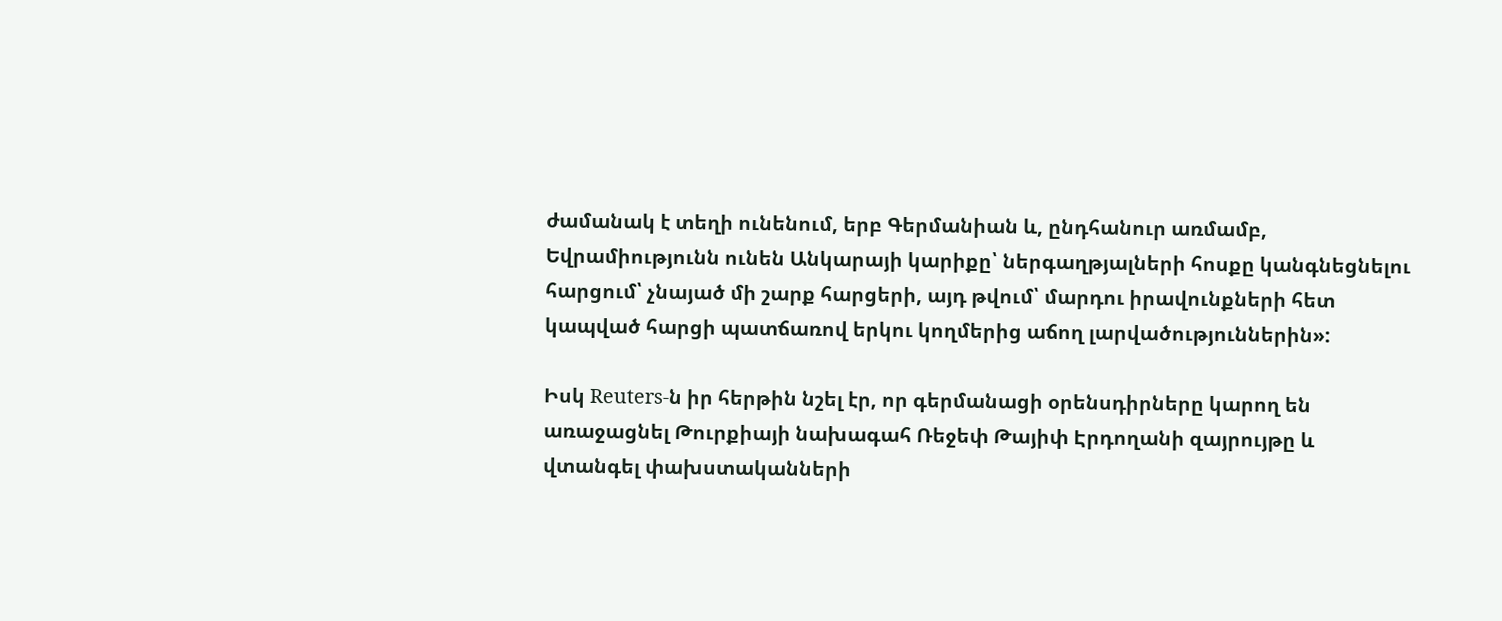ժամանակ է տեղի ունենում, երբ Գերմանիան և, ընդհանուր առմամբ, Եվրամիությունն ունեն Անկարայի կարիքը՝ ներգաղթյալների հոսքը կանգնեցնելու հարցում՝ չնայած մի շարք հարցերի, այդ թվում՝ մարդու իրավունքների հետ կապված հարցի պատճառով երկու կողմերից աճող լարվածություններին»:

Իսկ Reuters-ն իր հերթին նշել էր, որ գերմանացի օրենսդիրները կարող են առաջացնել Թուրքիայի նախագահ Ռեջեփ Թայիփ Էրդողանի զայրույթը և վտանգել փախստականների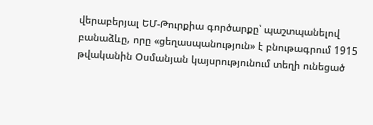վերաբերյալ ԵՄ-Թուրքիա գործարքը՝ պաշտպանելով բանաձևը, որը «ցեղասպանություն» է բնութագրում 1915 թվականին Օսմանյան կայսրությունում տեղի ունեցած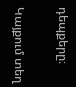դեպքերը։

Կայքում տեղ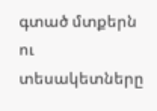գտած մտքերն ու տեսակետները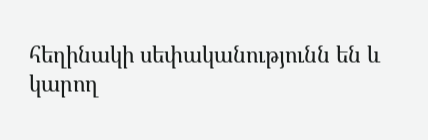հեղինակի սեփականությունն են և կարող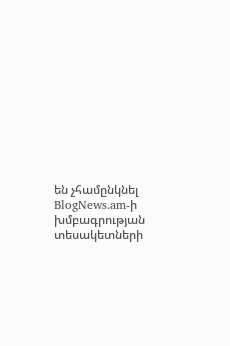են չհամընկնել BlogNews.am-ի խմբագրության տեսակետների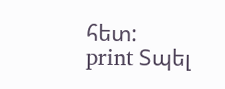հետ:
print Տպել